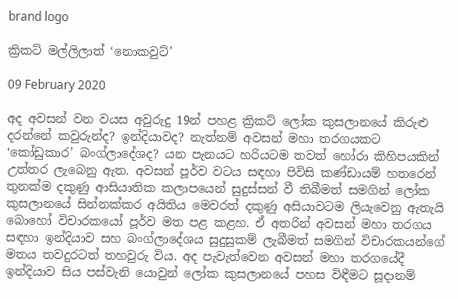brand logo

ක්‍රිකට් මල්ලිලාත් ‘නොකවුට්’

09 February 2020

අද අවසන් වන වයස අවුරුදු 19න් පහළ ක්‍රිකට් ලෝක කුසලානයේ කිරුළු දරන්නේ කවුරුන්ද? ඉන්දියාවද? නැත්නම් අවසන් මහා තරගයකට ‘කෝඩුකාර’ බංග්ලාදේශද? යන පැනයට හරියටම තවත් හෝරා කිහිපයකින් උත්තර ලැබෙනු ඇත. අවසන් පූර්ව වටය සඳහා පිවිසි කණ්ඩායම් හතරෙන් තුනක්ම දකුණු ආසියාතික කලාපයෙන් සුදුස්සන් වී තිබීමත් සමගින් ලෝක කුසලානයේ සින්නක්කර අයිතිය මෙවරත් දකුණු අසියාවටම ලියැවෙනු ඇතැයි බොහෝ විචාරකයෝ පූර්ව මත පළ කළහ. ඒ අතරින් අවසන් මහා තරගය සඳහා ඉන්දියාව සහ බංග්ලාදේශය සුදුසුකම් ලැබීමත් සමගින් විචාරකයන්ගේ මතය තවදුරටත් තහවුරු විය. අද පැවැත්වෙන අවසන් මහා තරගයේදී ඉන්දියාව සිය පස්වැනි යොවුන් ලෝක කුසලානයේ පහස විඳීමට සූදානම්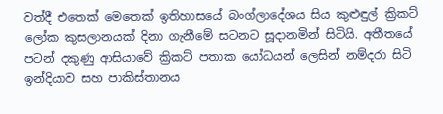වත්දී එතෙක් මෙතෙක් ඉතිහාසයේ බංග්ලාදේශය සිය කුළුඳුල් ක්‍රිකට් ලෝක කුසලානයක් දිනා ගැනීමේ සටනට සූදානමින් සිටියි. අතීතයේ පටන් දකුණු ආසියාවේ ක්‍රිකට් පතාක යෝධයන් ලෙසින් නම්දරා සිටි ඉන්දියාව සහ පාකිස්තානය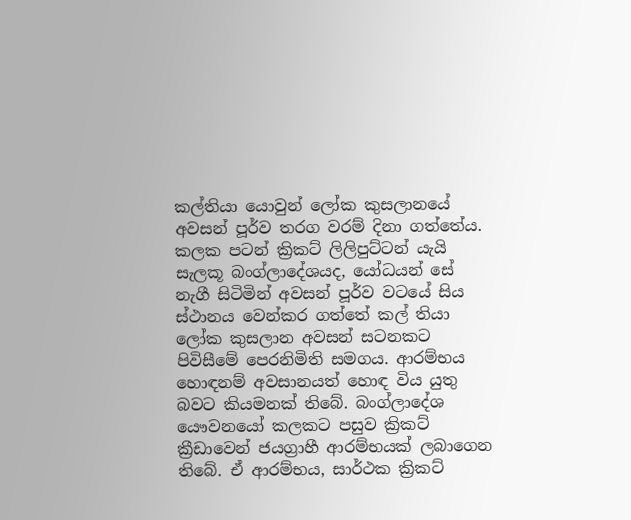කල්තියා යොවුන් ලෝක කුසලානයේ අවසන් පූර්ව තරග වරම් දිනා ගත්තේය. කලක පටන් ක්‍රිකට් ලිලිපුට්ටන් යැයි සැලකූ බංග්ලාදේශයද, යෝධයන් සේ නැගී සිටිමින් අවසන් පූර්ව වටයේ සිය ස්ථානය වෙන්කර ගත්තේ කල් තියා ලෝක කුසලාන අවසන් සටනකට පිවිසීමේ පෙරනිමිති සමගය. ආරම්භය හොඳනම් අවසානයත් හොඳ විය යුතු බවට කියමනක් තිබේ. බංග්ලාදේශ යෞවනයෝ කලකට පසුව ක්‍රිකට් ක්‍රීඩාවෙන් ජයග්‍රාහී ආරම්භයක් ලබාගෙන තිබේ. ඒ ආරම්භය, සාර්ථක ක්‍රිකට්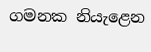ගමනක නියැළෙන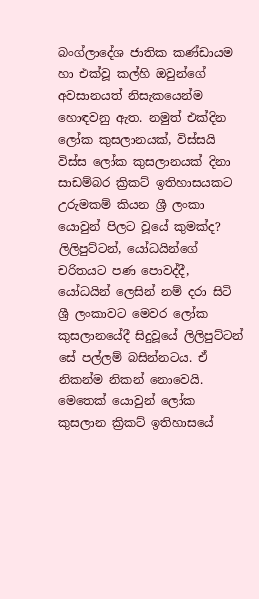බංග්ලාදේශ ජාතික කණ්ඩායම හා එක්වූ කල්හි ඔවුන්ගේ අවසානයත් නිසැකයෙන්ම හොඳවනු ඇත. නමුත් එක්දින ලෝක කුසලානයක්, විස්සයි විස්ස ලෝක කුසලානයක් දිනා සාඩම්බර ක්‍රිකට් ඉතිහාසයකට උරුමකම් කියන ශ්‍රී ලංකා යොවුන් පිලට වූයේ කුමක්ද? ලිලිපුට්ටන්, යෝධයින්ගේ චරිතයට පණ පොවද්දී, යෝධයින් ලෙසින් නම් දරා සිටි ශ්‍රී ලංකාවට මෙවර ලෝක කුසලානයේදී සිදුවූයේ ලිලිපුට්ටන් සේ පල්ලම් බසින්නටය. ඒ නිකන්ම නිකන් නොවෙයි. මෙතෙක් යොවුන් ලෝක කුසලාන ක්‍රිකට් ඉතිහාසයේ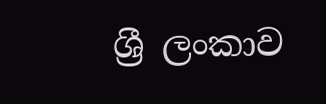ශ්‍රී ලංකාව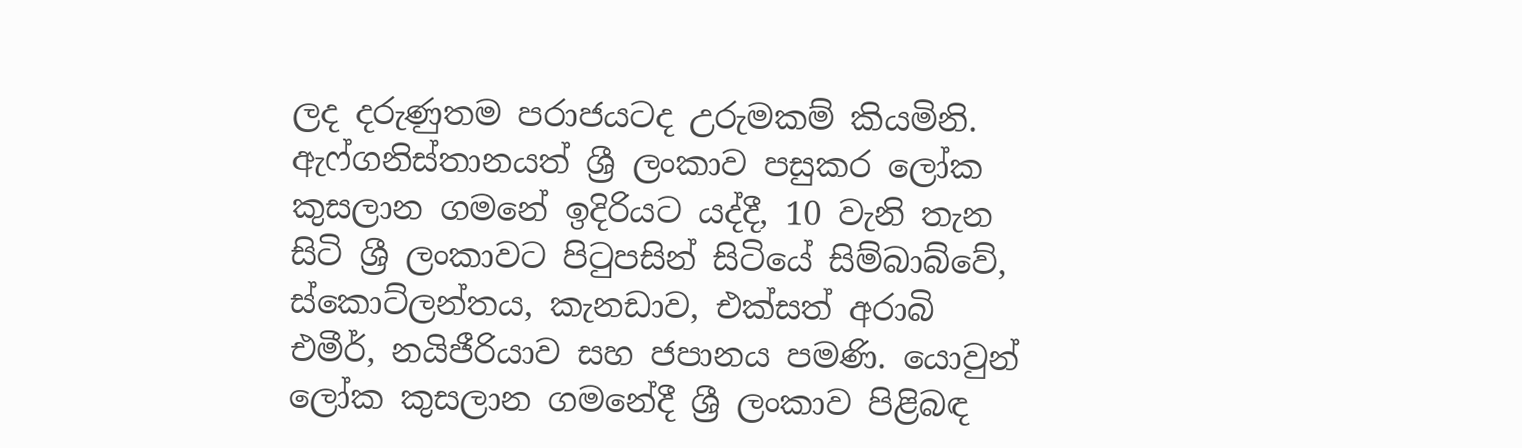ලද දරුණුතම පරාජයටද උරුමකම් කියමිනි. ඇෆ්ගනිස්තානයත් ශ්‍රී ලංකාව පසුකර ලෝක කුසලාන ගමනේ ඉදිරියට යද්දී, 10 වැනි තැන සිටි ශ්‍රී ලංකාවට පිටුපසින් සිටියේ සිම්බාබ්වේ, ස්කොට්ලන්තය, කැනඩාව, එක්සත් අරාබි එමීර්, නයිජීරියාව සහ ජපානය පමණි. යොවුන් ලෝක කුසලාන ගමනේදී ශ්‍රී ලංකාව පිළිබඳ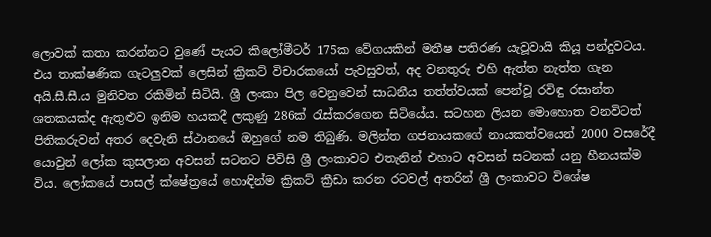ලොවක් කතා කරන්නට වුණේ පැයට කිලෝමීටර් 175ක වේගයකින් මතීෂ පතිරණ යැවූවායි කියූ පන්දුවටය. එය තාක්ෂණික ගැටලුවක් ලෙසින් ක්‍රිකට් විචාරකයෝ පැවසුවත්, අද වනතුරු එහි ඇත්ත නැත්ත ගැන අයි.සී.සී.ය මුනිවත රකිමින් සිටියි. ශ්‍රී ලංකා පිල වෙනුවෙන් සාධනීය තත්ත්වයක් පෙන්වූ රවිඳු රසාන්ත ශතකයක්ද ඇතුළුව ඉනිම හයකදී ලකුණු 286ක් රැස්කරගෙන සිටියේය. සටහන ලියන මොහොත වනවිටත් පිතිකරුවන් අතර දෙවැනි ස්ථානයේ ඔහුගේ නම තිබුණි. මලින්ත ගජනායකගේ නායකත්වයෙන් 2000 වසරේදී යොවුන් ලෝක කුසලාන අවසන් සටනට පිවිසි ශ්‍රී ලංකාවට එතැනින් එහාට අවසන් සටනක් යනු හීනයක්ම විය. ලෝකයේ පාසල් ක්ෂේත්‍රයේ හොඳින්ම ක්‍රිකට් ක්‍රීඩා කරන රටවල් අතරින් ශ්‍රී ලංකාවට විශේෂ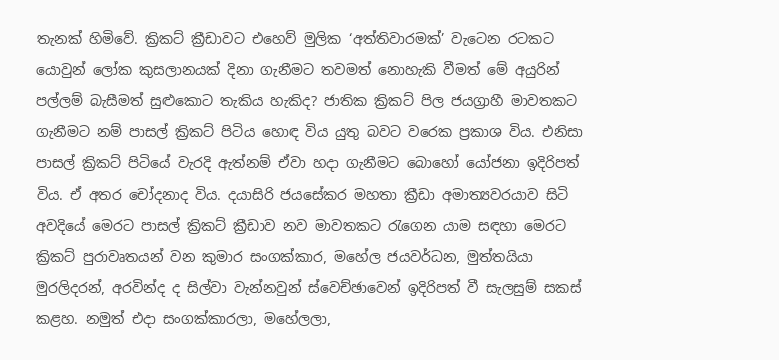තැනක් හිමිවේ. ක්‍රිකට් ක්‍රීඩාවට එහෙව් මුලික ‘අත්තිවාරමක්’ වැටෙන රටකට යොවුන් ලෝක කුසලානයක් දිනා ගැනීමට තවමත් නොහැකි වීමත් මේ අයුරින් පල්ලම් බැසීමත් සුළුකොට තැකිය හැකිද? ජාතික ක්‍රිකට් පිල ජයග්‍රාහී මාවතකට ගැනීමට නම් පාසල් ක්‍රිකට් පිටිය හොඳ විය යුතු බවට වරෙක ප්‍රකාශ විය. එනිසා පාසල් ක්‍රිකට් පිටියේ වැරදි ඇත්නම් ඒවා හදා ගැනීමට බොහෝ යෝජනා ඉදිරිපත් විය. ඒ අතර චෝදනාද විය. දයාසිරි ජයසේකර මහතා ක්‍රීඩා අමාත්‍යවරයාව සිටි අවදියේ මෙරට පාසල් ක්‍රිකට් ක්‍රීඩාව නව මාවතකට රැගෙන යාම සඳහා මෙරට ක්‍රිකට් පුරාවෘතයන් වන කුමාර සංගක්කාර, මහේල ජයවර්ධන, මුත්තයියා මුරලිදරන්, අරවින්ද ද සිල්වා වැන්නවුන් ස්වෙච්ඡාවෙන් ඉදිරිපත් වී සැලසුම් සකස් කළහ. නමුත් එදා සංගක්කාරලා, මහේලලා,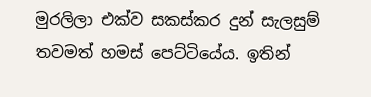මුරලිලා එක්ව සකස්කර දුන් සැලසුම් තවමත් හමස් පෙට්ටියේය. ඉතින්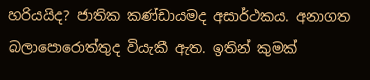හරියයිද? ජාතික කණ්ඩායමද අසාර්ථකය. අනාගත බලාපොරොත්තුද වියැකී ඇත. ඉතින් කුමක්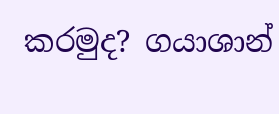කරමුද? ගයාශාන්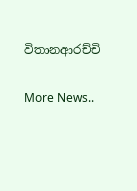විතානආරච්චි


More News..